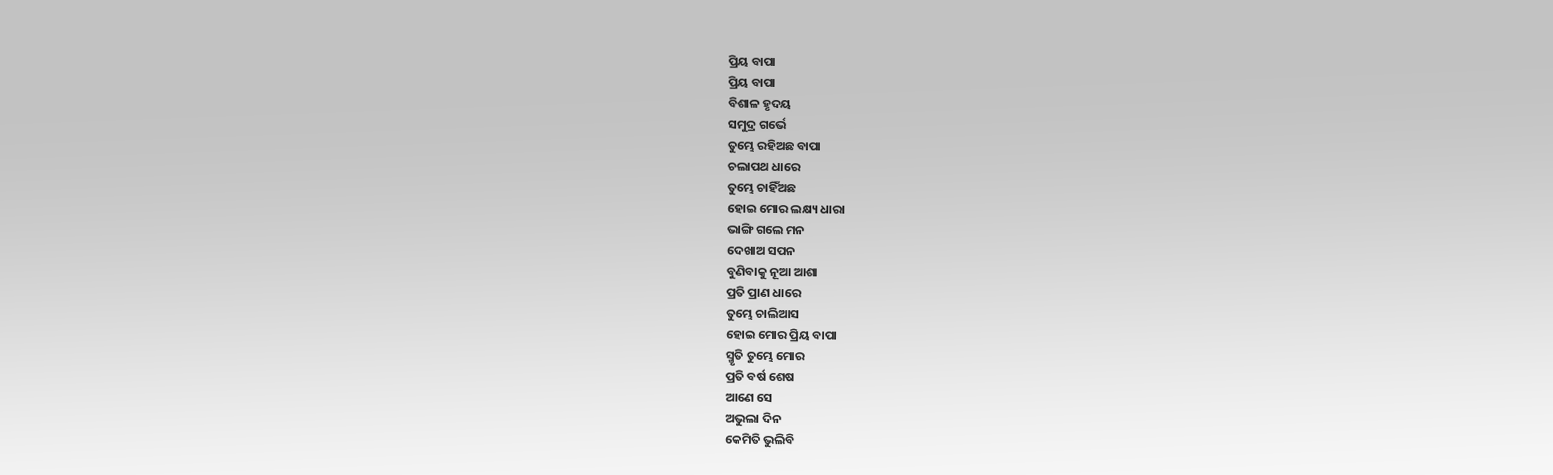ପ୍ରିୟ ବାପା
ପ୍ରିୟ ବାପା
ବିଶାଳ ହୃଦୟ
ସମୁଦ୍ର ଗର୍ଭେ
ତୁମ୍ଭେ ରହିଅଛ ବାପା
ଚଲାପଥ ଧାରେ
ତୁମ୍ଭେ ଚାହିଁଅଛ
ହୋଇ ମୋର ଲକ୍ଷ୍ୟ ଧାରା
ଭାଙ୍ଗି ଗଲେ ମନ
ଦେଖାଅ ସପନ
ବୁଣିବାକୁ ନୂଆ ଆଶା
ପ୍ରତି ପ୍ରାଣ ଧାରେ
ତୁମ୍ଭେ ଚାଲିଆସ
ହୋଇ ମୋର ପ୍ରିୟ ବାପା
ସ୍ମୃତି ତୁମ୍ଭେ ମୋର
ପ୍ରତି ବର୍ଷ ଶେଷ
ଆଣେ ସେ
ଅଭୁଲା ଦିନ
କେମିତି ଭୁଲିବି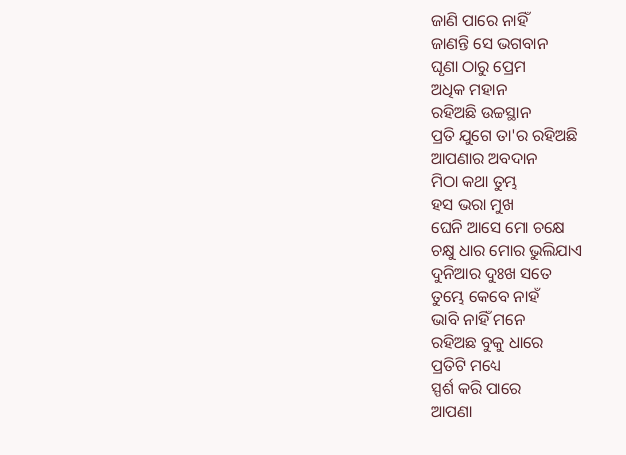ଜାଣି ପାରେ ନାହିଁ
ଜାଣନ୍ତି ସେ ଭଗବାନ
ଘୃଣା ଠାରୁ ପ୍ରେମ
ଅଧିକ ମହାନ
ରହିଅଛି ଉଚ୍ଚସ୍ଥାନ
ପ୍ରତି ଯୁଗେ ତା'ର ରହିଅଛି
ଆପଣାର ଅବଦାନ
ମିଠା କଥା ତୁମ୍ଭ
ହସ ଭରା ମୁଖ
ଘେନି ଆସେ ମୋ ଚକ୍ଷେ
ଚକ୍ଷୁ ଧାର ମୋର ଭୁଲିଯାଏ
ଦୁନିଆର ଦୁଃଖ ସତେ
ତୁମ୍ଭେ କେବେ ନାହଁ
ଭାବି ନାହିଁ ମନେ
ରହିଅଛ ବୁକୁ ଧାରେ
ପ୍ରତିଟି ମଧ୍ୟେ
ସ୍ପର୍ଶ କରି ପାରେ
ଆପଣା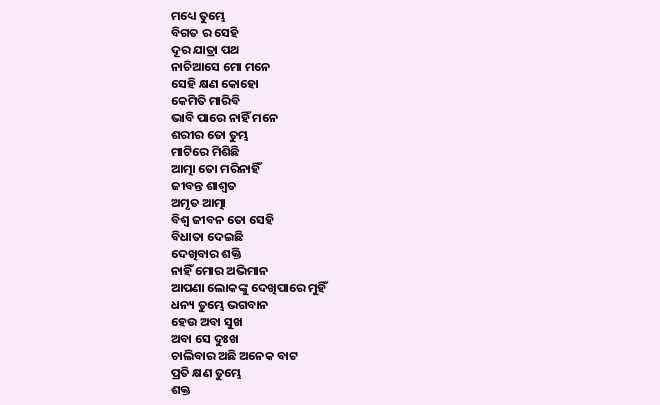ମଧ୍ୟେ ତୁମ୍ଭେ
ବିଗତ ର ସେହି
ଦୂର ଯାତ୍ରା ପଥ
ନାଚିଆସେ ମୋ ମନେ
ସେହି କ୍ଷଣ କୋହୋ
କେମିତି ମାରିବି
ଭାବି ପାରେ ନାହିଁ ମନେ
ଶରୀର ତୋ ତୁମ୍ଭ
ମାଟିରେ ମିଶିଛି
ଆତ୍ମା ତୋ ମରିନାହିଁ
ଜୀବନ୍ତ ଶାଶ୍ଵତ
ଅମୃତ ଆତ୍ମା
ବିଶ୍ଵ ଜୀବନ ତୋ ସେହି
ବିଧାତା ଦେଇଛି
ଦେଖିବାର ଶକ୍ତି
ନାହିଁ ମୋର ଅଭିମାନ
ଆପଣା ଲୋକଙ୍କୁ ଦେଖିପାରେ ମୁହିଁ
ଧନ୍ୟ ତୁମ୍ଭେ ଭଗବାନ
ହେଉ ଅବା ସୁଖ
ଅବା ସେ ଦୁଃଖ
ଚାଲିବାର ଅଛି ଅନେକ ବାଟ
ପ୍ରତି କ୍ଷଣ ତୁମ୍ଭେ
ଶକ୍ତ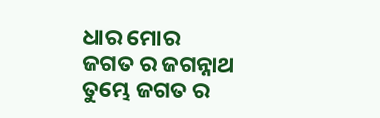ଧାର ମୋର
ଜଗତ ର ଜଗନ୍ନାଥ
ତୁମ୍ଭେ ଜଗତ ର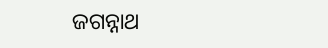ଜଗନ୍ନାଥ